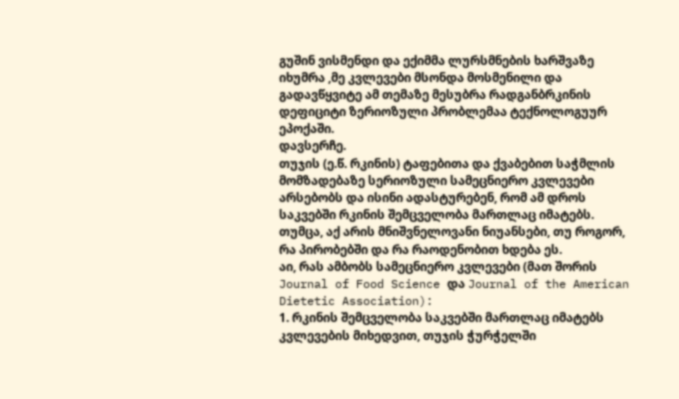გუშინ ვისმენდი და ექიმმა ლურსმნების ხარშვაზე იხუმრა ,მე კვლევები მსონდა მოსმენილი და გადავწყვიტე ამ თემაზე მესუბრა რადგანბრკინის დეფიციტი ზერიოზული პრობლემაა ტექნოლოგუურ ეპოქაში.
დავსერჩე.
თუჯის (ე.წ. რკინის) ტაფებითა და ქვაბებით საჭმლის მომზადებაზე სერიოზული სამეცნიერო კვლევები არსებობს და ისინი ადასტურებენ, რომ ამ დროს საკვებში რკინის შემცველობა მართლაც იმატებს.
თუმცა, აქ არის მნიშვნელოვანი ნიუანსები, თუ როგორ, რა პირობებში და რა რაოდენობით ხდება ეს.
აი, რას ამბობს სამეცნიერო კვლევები (მათ შორის Journal of Food Science და Journal of the American Dietetic Association):
1. რკინის შემცველობა საკვებში მართლაც იმატებს
კვლევების მიხედვით, თუჯის ჭურჭელში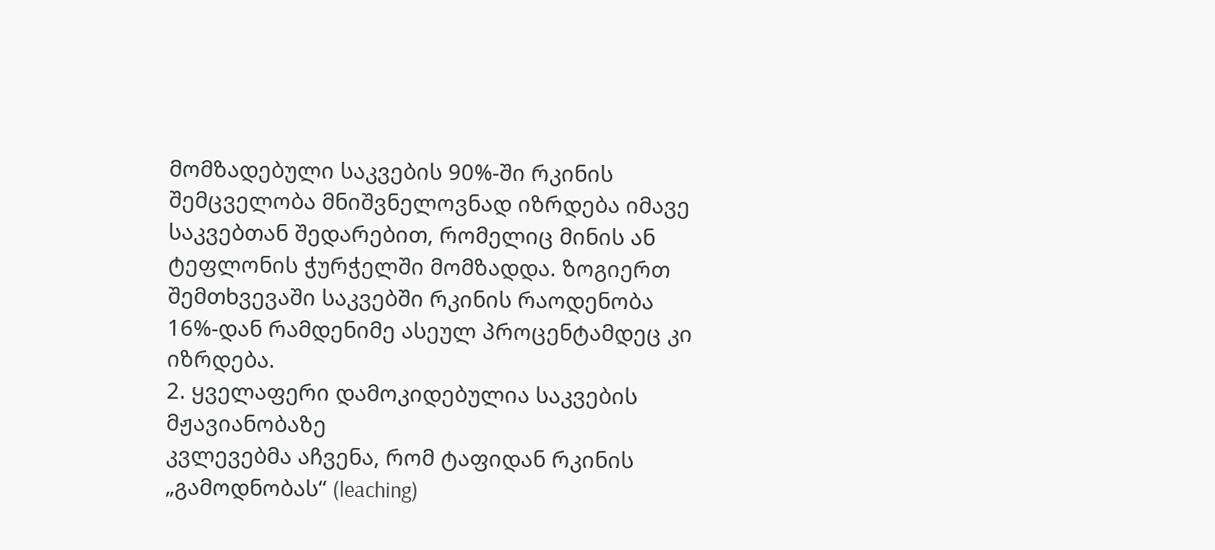მომზადებული საკვების 90%-ში რკინის შემცველობა მნიშვნელოვნად იზრდება იმავე საკვებთან შედარებით, რომელიც მინის ან ტეფლონის ჭურჭელში მომზადდა. ზოგიერთ შემთხვევაში საკვებში რკინის რაოდენობა 16%-დან რამდენიმე ასეულ პროცენტამდეც კი იზრდება.
2. ყველაფერი დამოკიდებულია საკვების მჟავიანობაზე
კვლევებმა აჩვენა, რომ ტაფიდან რკინის „გამოდნობას“ (leaching)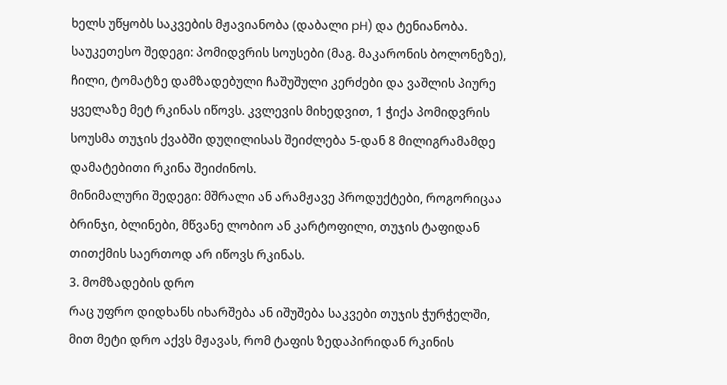ხელს უწყობს საკვების მჟავიანობა (დაბალი pH) და ტენიანობა.
საუკეთესო შედეგი: პომიდვრის სოუსები (მაგ. მაკარონის ბოლონეზე), ჩილი, ტომატზე დამზადებული ჩაშუშული კერძები და ვაშლის პიურე ყველაზე მეტ რკინას იწოვს. კვლევის მიხედვით, 1 ჭიქა პომიდვრის სოუსმა თუჯის ქვაბში დუღილისას შეიძლება 5-დან 8 მილიგრამამდე დამატებითი რკინა შეიძინოს.
მინიმალური შედეგი: მშრალი ან არამჟავე პროდუქტები, როგორიცაა ბრინჯი, ბლინები, მწვანე ლობიო ან კარტოფილი, თუჯის ტაფიდან თითქმის საერთოდ არ იწოვს რკინას.
3. მომზადების დრო
რაც უფრო დიდხანს იხარშება ან იშუშება საკვები თუჯის ჭურჭელში, მით მეტი დრო აქვს მჟავას, რომ ტაფის ზედაპირიდან რკინის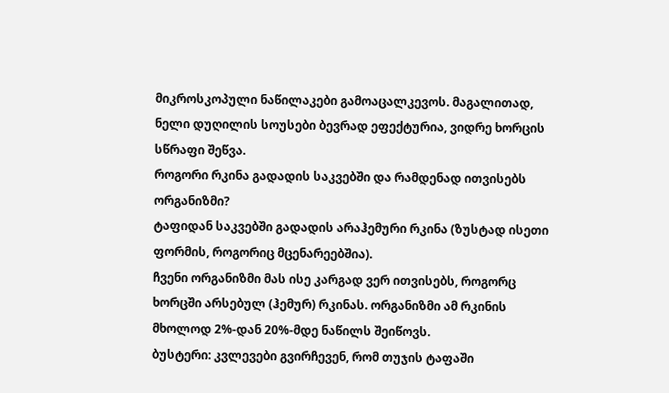მიკროსკოპული ნაწილაკები გამოაცალკევოს. მაგალითად, ნელი დუღილის სოუსები ბევრად ეფექტურია, ვიდრე ხორცის სწრაფი შეწვა.
როგორი რკინა გადადის საკვებში და რამდენად ითვისებს ორგანიზმი?
ტაფიდან საკვებში გადადის არაჰემური რკინა (ზუსტად ისეთი ფორმის, როგორიც მცენარეებშია).
ჩვენი ორგანიზმი მას ისე კარგად ვერ ითვისებს, როგორც ხორცში არსებულ (ჰემურ) რკინას. ორგანიზმი ამ რკინის მხოლოდ 2%-დან 20%-მდე ნაწილს შეიწოვს.
ბუსტერი: კვლევები გვირჩევენ, რომ თუჯის ტაფაში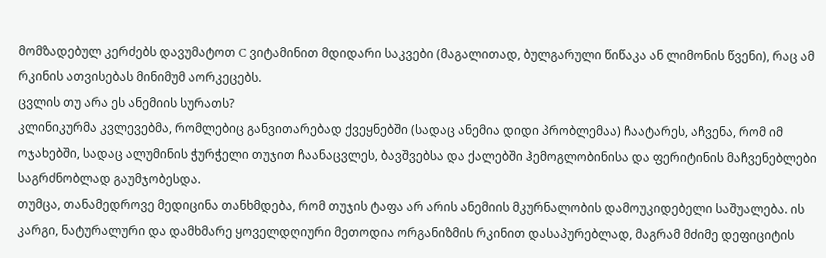მომზადებულ კერძებს დავუმატოთ C ვიტამინით მდიდარი საკვები (მაგალითად, ბულგარული წიწაკა ან ლიმონის წვენი), რაც ამ რკინის ათვისებას მინიმუმ აორკეცებს.
ცვლის თუ არა ეს ანემიის სურათს?
კლინიკურმა კვლევებმა, რომლებიც განვითარებად ქვეყნებში (სადაც ანემია დიდი პრობლემაა) ჩაატარეს, აჩვენა, რომ იმ ოჯახებში, სადაც ალუმინის ჭურჭელი თუჯით ჩაანაცვლეს, ბავშვებსა და ქალებში ჰემოგლობინისა და ფერიტინის მაჩვენებლები საგრძნობლად გაუმჯობესდა.
თუმცა, თანამედროვე მედიცინა თანხმდება, რომ თუჯის ტაფა არ არის ანემიის მკურნალობის დამოუკიდებელი საშუალება. ის კარგი, ნატურალური და დამხმარე ყოველდღიური მეთოდია ორგანიზმის რკინით დასაპურებლად, მაგრამ მძიმე დეფიციტის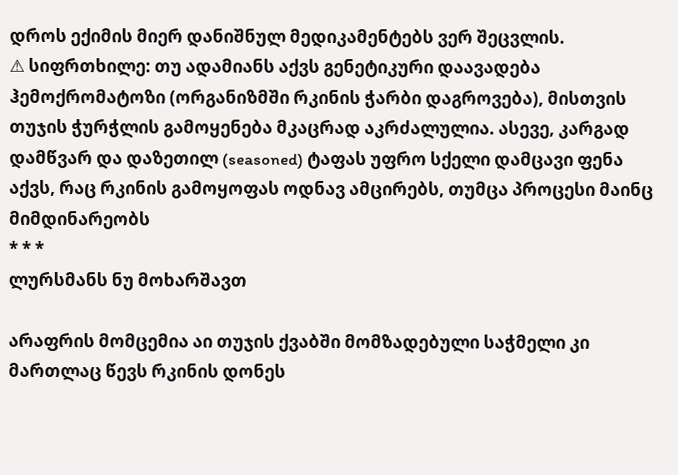დროს ექიმის მიერ დანიშნულ მედიკამენტებს ვერ შეცვლის.
⚠ სიფრთხილე: თუ ადამიანს აქვს გენეტიკური დაავადება ჰემოქრომატოზი (ორგანიზმში რკინის ჭარბი დაგროვება), მისთვის თუჯის ჭურჭლის გამოყენება მკაცრად აკრძალულია. ასევე, კარგად დამწვარ და დაზეთილ (seasoned) ტაფას უფრო სქელი დამცავი ფენა აქვს, რაც რკინის გამოყოფას ოდნავ ამცირებს, თუმცა პროცესი მაინც მიმდინარეობს
* * *
ლურსმანს ნუ მოხარშავთ

არაფრის მომცემია აი თუჯის ქვაბში მომზადებული საჭმელი კი მართლაც წევს რკინის დონეს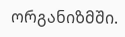ორგანიზმში.